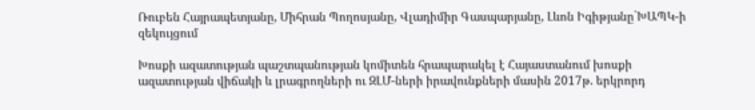Ռուբեն Հայրապետյանը, Միհրան Պողոսյանը, Վլադիմիր Գասպարյանը, Լևոն Իգիթյանը`ԽԱՊԿ-ի զեկույցում

Խոսքի ազատության պաշտպանության կոմիտեն հրապարակել է Հայաստանում խոսքի ազատության վիճակի և լրագրողների ու ԶԼՄ-ների իրավունքների մասին 2017թ. երկրորդ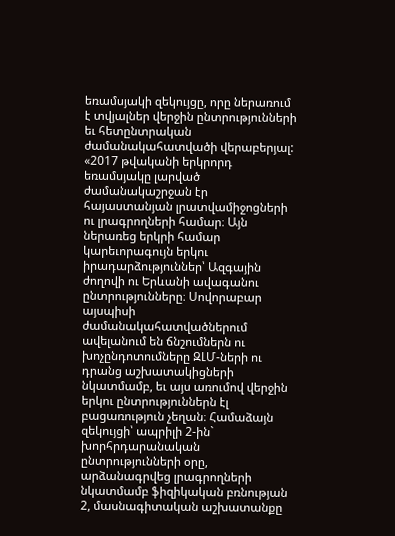եռամսյակի զեկույցը, որը ներառում է տվյալներ վերջին ընտրությունների եւ հետընտրական ժամանակահատվածի վերաբերյալ: «2017 թվականի երկրորդ եռամսյակը լարված ժամանակաշրջան էր հայաստանյան լրատվամիջոցների ու լրագրողների համար։ Այն ներառեց երկրի համար կարեւորագույն երկու իրադարձություններ՝ Ազգային ժողովի ու Երևանի ավագանու ընտրությունները։ Սովորաբար այսպիսի ժամանակահատվածներում ավելանում են ճնշումներն ու խոչընդոտումները ԶԼՄ-ների ու դրանց աշխատակիցների նկատմամբ, եւ այս առումով վերջին երկու ընտրություններն էլ բացառություն չեղան։ Համաձայն զեկույցի՝ ապրիլի 2-ին` խորհրդարանական ընտրությունների օրը, արձանագրվեց լրագրողների նկատմամբ ֆիզիկական բռնության 2, մասնագիտական աշխատանքը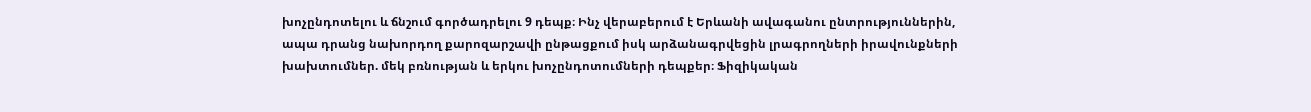խոչընդոտելու և ճնշում գործադրելու 9 դեպք։ Ինչ վերաբերում է Երևանի ավագանու ընտրություններին, ապա դրանց նախորդող քարոզարշավի ընթացքում իսկ արձանագրվեցին լրագրողների իրավունքների խախտումներ. մեկ բռնության և երկու խոչընդոտումների դեպքեր։ Ֆիզիկական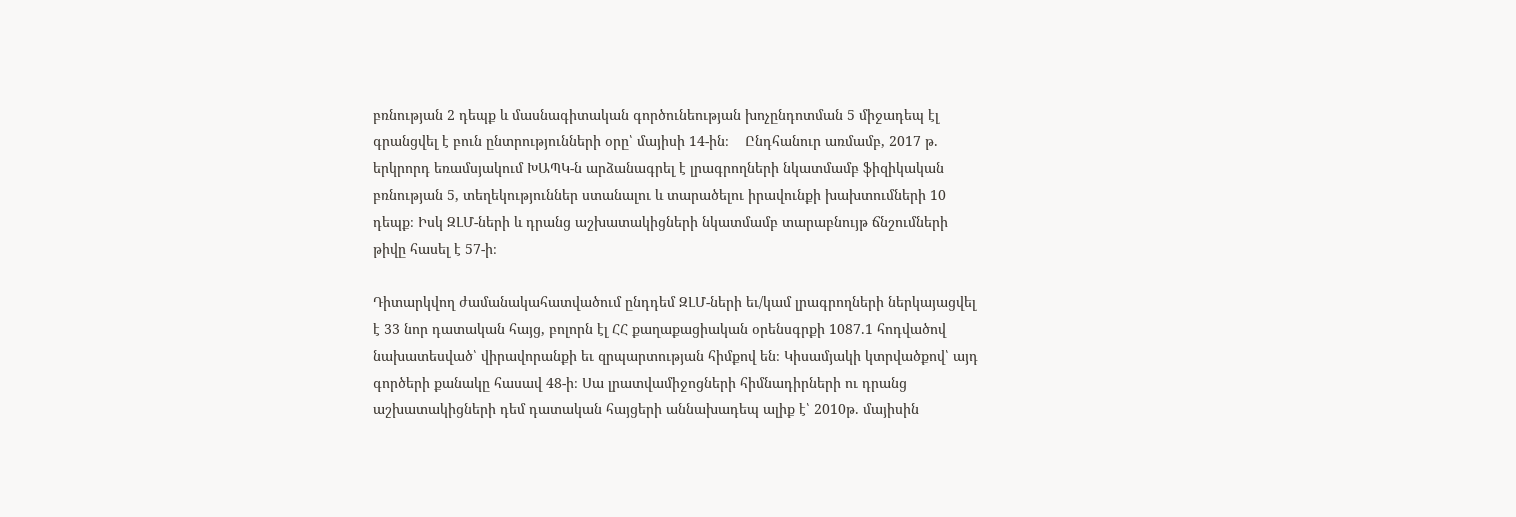բռնության 2 դեպք և մասնագիտական գործունեության խոչընդոտման 5 միջադեպ էլ գրանցվել է բուն ընտրությունների օրը՝ մայիսի 14-ին։    Ընդհանուր առմամբ, 2017 թ. երկրորդ եռամսյակում ԽԱՊԿ-ն արձանագրել է լրագրողների նկատմամբ ֆիզիկական բռնության 5, տեղեկություններ ստանալու և տարածելու իրավունքի խախտումների 10 դեպք։ Իսկ ԶԼՄ-ների և դրանց աշխատակիցների նկատմամբ տարաբնույթ ճնշումների թիվը հասել է 57-ի։

Դիտարկվող ժամանակահատվածում ընդդեմ ԶԼՄ-ների եւ/կամ լրագրողների ներկայացվել է 33 նոր դատական հայց, բոլորն էլ ՀՀ քաղաքացիական օրենսգրքի 1087.1 հոդվածով նախատեսված՝ վիրավորանքի եւ զրպարտության հիմքով են։ Կիսամյակի կտրվածքով՝ այդ գործերի քանակը հասավ 48-ի։ Սա լրատվամիջոցների հիմնադիրների ու դրանց աշխատակիցների դեմ դատական հայցերի աննախադեպ ալիք է՝ 2010թ. մայիսին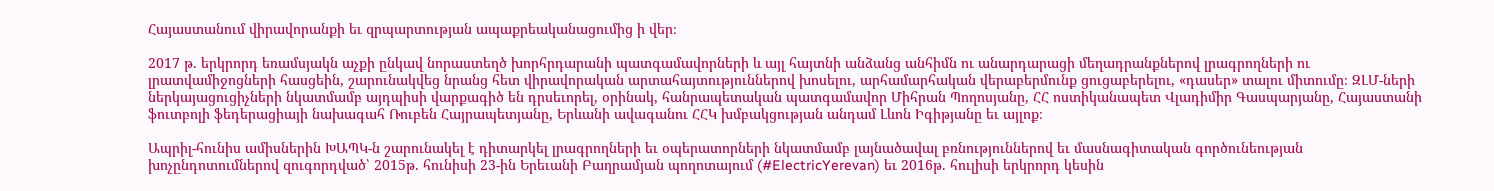Հայաստանում վիրավորանքի եւ զրպարտության ապաքրեականացումից ի վեր։

2017 թ. երկրորդ եռամսյակն աչքի ընկավ նորաստեղծ խորհրդարանի պատգամավորների և այլ հայտնի անձանց անհիմն ու անարդարացի մեղադրանքներով լրագրողների ու լրատվամիջոցների հասցեին, շարունակվեց նրանց հետ վիրավորական արտահայտություններով խոսելու, արհամարհական վերաբերմունք ցուցաբերելու, «դասեր» տալու միտումը։ ԶԼՄ-ների ներկայացուցիչների նկատմամբ այդպիսի վարքագիծ են դրսեւորել, օրինակ, հանրապետական պատգամավոր Միհրան Պողոսյանը, ՀՀ ոստիկանապետ Վլադիմիր Գասպարյանը, Հայաստանի ֆուտբոլի ֆեդերացիայի նախագահ Ռուբեն Հայրապետյանը, Երևանի ավագանու ՀՀԿ խմբակցության անդամ Լևոն Իգիթյանը եւ այլոք։

Ապրիլ-հունիս ամիսներին ԽԱՊԿ-ն շարունակել է դիտարկել լրագրողների եւ օպերատորների նկատմամբ լայնածավալ բռնություններով եւ մասնագիտական գործունեության խոչընդոտումներով զուգորդված՝ 2015թ. հունիսի 23-ին Երեւանի Բաղրամյան պողոտայում (#ElectricYerevan) եւ 2016թ. հուլիսի երկրորդ կեսին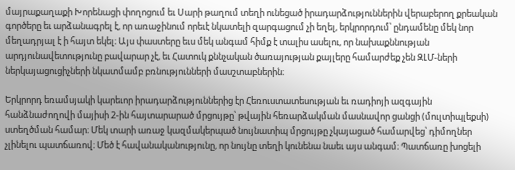մայրաքաղաքի Խորենացի փողոցում եւ Սարի թաղում տեղի ունեցած իրադարձություններին վերաբերող քրեական գործերը եւ արձանագրել է, որ առաջինում որեւէ նկատելի զարգացում չի եղել, երկրորդում՝ ընդամենը մեկ նոր մեղադրյալ է ի հայտ եկել։ Այս փաստերը եւս մեկ անգամ հիմք է տալիս ասելու, որ նախաքննության արդյունավետությունը բավարար չէ, եւ Հատուկ քննչական ծառայության քայլերը համարժեք չեն ԶԼՄ-ների ներկայացուցիչների նկատմամբ բռնությունների մասշտաբներին։

Երկրորդ եռամսյակի կարեւոր իրադարձություններից էր Հեռուստատեսության եւ ռադիոյի ազգային հանձնաժողովի մայիսի 2-ին հայտարարած մրցույթը՝ թվային հեռարձակման մասնավոր ցանցի (մուլտիպլեքսի) ստեղծման համար։ Մեկ տարի առաջ կազմակերպած նույնատիպ մրցույթը չկայացած համարվեց՝ դիմողներ չլինելու պատճառով։ Մեծ է հավանականությունը, որ նույնը տեղի կունենա նաեւ այս անգամ։ Պատճառը խոցելի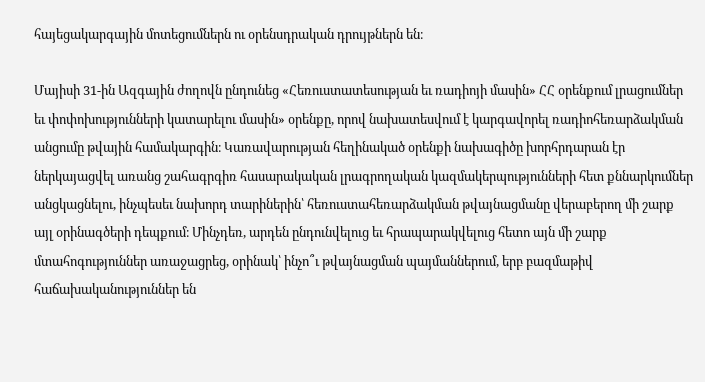հայեցակարգային մոտեցումներն ու օրենսդրական դրույթներն են։

Մայիսի 31-ին Ազգային ժողովն ընդունեց «Հեռուստատեսության եւ ռադիոյի մասին» ՀՀ օրենքում լրացումներ եւ փոփոխությունների կատարելու մասին» օրենքը, որով նախատեսվում է կարգավորել ռադիոհեռարձակման անցումը թվային համակարգին։ Կառավարության հեղինակած օրենքի նախագիծը խորհրդարան էր ներկայացվել առանց շահագրգիռ հասարակական լրագրողական կազմակերպությունների հետ քննարկումներ անցկացնելու, ինչպեսեւ նախորդ տարիներին՝ հեռուստահեռարձակման թվայնացմանը վերաբերող մի շարք այլ օրինագծերի դեպքում։ Մինչդեռ, արդեն ընդունվելուց եւ հրապարակվելուց հետո այն մի շարք մտահոգություններ առաջացրեց, օրինակ՝ ինչո՞ւ թվայնացման պայմաններում, երբ բազմաթիվ հաճախականություններ են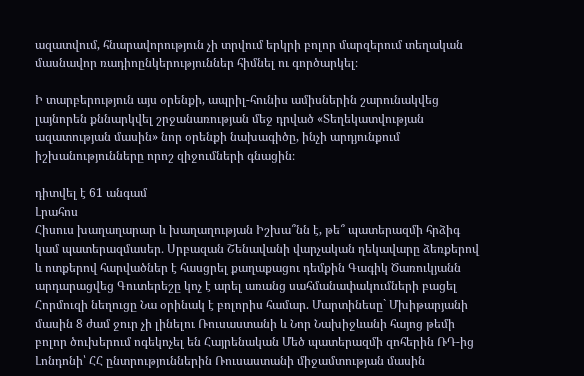ազատվում, հնարավորություն չի տրվում երկրի բոլոր մարզերում տեղական մասնավոր ռադիոընկերություններ հիմնել ու գործարկել։

Ի տարբերություն այս օրենքի, ապրիլ-հունիս ամիսներին շարունակվեց լայնորեն քննարկվել շրջանառության մեջ դրված «Տեղեկատվության ազատության մասին» նոր օրենքի նախագիծը, ինչի արդյունքում իշխանությունները որոշ զիջումների գնացին։

դիտվել է 61 անգամ
Լրահոս
Հիսուս խաղաղարար և խաղաղության Իշխա՞նն է, թե՞ պատերազմի հրձիգ կամ պատերազմասեր․ Սրբազան Շենավանի վարչական ղեկավարը ձեռքերով և ոտքերով հարվածներ է հասցրել քաղաքացու դեմքին Գագիկ Ծառուկյանն արդարացվեց Գուտերեշը կոչ է արել առանց սահմանափակումների բացել Հորմուզի նեղուցը Նա օրինակ է բոլորիս համար. Մարտինեսը` Մխիթարյանի մասին 8 ժամ ջուր չի լինելու Ռուսաստանի և Նոր Նախիջևանի հայոց թեմի բոլոր ծուխերում ոգեկոչել են Հայրենական Մեծ պատերազմի զոհերին ՌԴ-ից Լոնդոնի՝ ՀՀ ընտրություններին Ռուսաստանի միջամտության մասին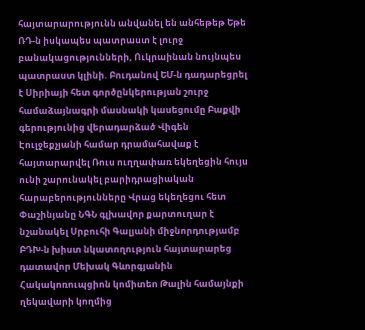հայտարարությունն անվանել են անհեթեթ Եթե ՌԴ-ն իսկապես պատրաստ է լուրջ բանակացությունների, Ուկրաինան նույնպես պատրաստ կլինի. Բուդանով ԵՄ-ն դադարեցրել է Սիրիայի հետ գործընկերության շուրջ համաձայնագրի մասնակի կասեցումը Բաքվի գերությունից վերադարձած Վիգեն Էուլջեքչյանի համար դրամահավաք է հայտարարվել Ռուս ուղղափառ եկեղեցին հույս ունի շարունակել բարիդրացիական հարաբերությունները Վրաց եկեղեցու հետ Փաշինյանը ՆԳՆ գլխավոր քարտուղար է նշանակել Սրբուհի Գալյանի միջնորդությամբ ԲԴԽ-ն խիստ նկատողություն հայտարարեց դատավոր Մեխակ Գևորգյանին Հակակոռուպցիոն կոմիտեn Թալին համայնքի ղեկավարի կողմից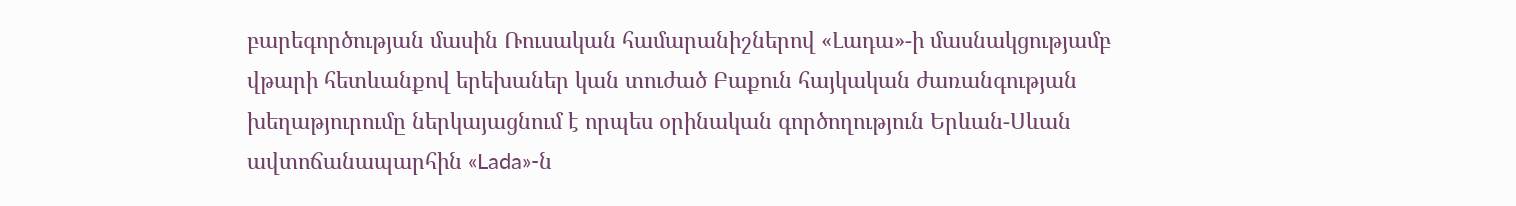բարեգործության մասին Ռուսական համարանիշներով «Լադա»-ի մասնակցությամբ վթարի հետևանքով երեխաներ կան տուժած Բաքուն հայկական ժառանգության խեղաթյուրումը ներկայացնում է որպես օրինական գործողություն Երևան-Սևան ավտոճանապարհին «Lada»-ն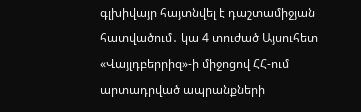գլխիվայր հայտնվել է դաշտամիջյան հատվածում․ կա 4 տուժած Այսուհետ «Վայլդբերրիզ»-ի միջոցով ՀՀ-ում արտադրված ապրանքների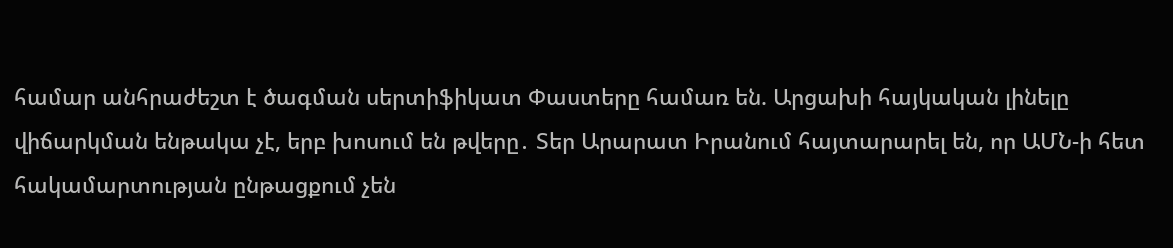համար անհրաժեշտ է ծագման սերտիֆիկատ Փաստերը համառ են. Արցախի հայկական լինելը վիճարկման ենթակա չէ, երբ խոսում են թվերը․ Տեր Արարատ Իրանում հայտարարել են, որ ԱՄՆ-ի հետ հակամարտության ընթացքում չեն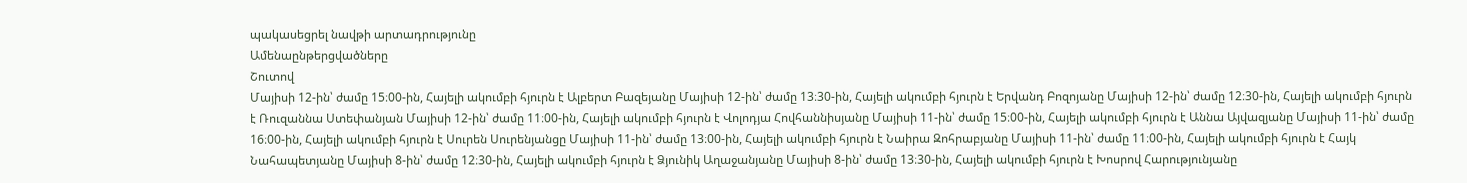պակասեցրել նավթի արտադրությունը
Ամենաընթերցվածները
Շուտով
Մայիսի 12-ին՝ ժամը 15։00-ին, Հայելի ակումբի հյուրն է Ալբերտ Բազեյանը Մայիսի 12-ին՝ ժամը 13։30-ին, Հայելի ակումբի հյուրն է Երվանդ Բոզոյանը Մայիսի 12-ին՝ ժամը 12։30-ին, Հայելի ակումբի հյուրն է Ռուզաննա Ստեփանյան Մայիսի 12-ին՝ ժամը 11։00-ին, Հայելի ակումբի հյուրն է Վոլոդյա Հովհաննիսյանը Մայիսի 11-ին՝ ժամը 15։00-ին, Հայելի ակումբի հյուրն է Աննա Այվազյանը Մայիսի 11-ին՝ ժամը 16։00-ին, Հայելի ակումբի հյուրն է Սուրեն Սուրենյանցը Մայիսի 11-ին՝ ժամը 13։00-ին, Հայելի ակումբի հյուրն է Նաիրա Զոհրաբյանը Մայիսի 11-ին՝ ժամը 11։00-ին, Հայելի ակումբի հյուրն է Հայկ Նահապետյանը Մայիսի 8-ին՝ ժամը 12։30-ին, Հայելի ակումբի հյուրն է Ձյունիկ Աղաջանյանը Մայիսի 8-ին՝ ժամը 13։30-ին, Հայելի ակումբի հյուրն է Խոսրով Հարությունյանը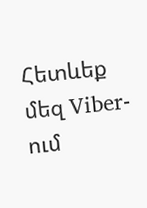Հետևեք մեզ Viber-ում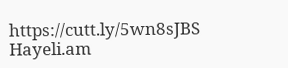https://cutt.ly/5wn8sJBS
Hayeli.am